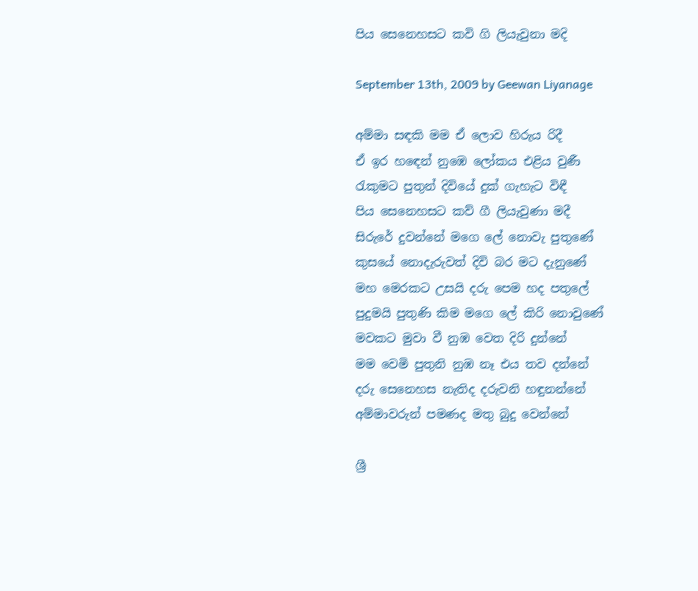පිය සෙනෙහසට කවි ගි ලියැවුනා මදි

September 13th, 2009 by Geewan Liyanage

අම්මා සඳකි මම ඒ ලොව හිරුය රිදී
ඒ ඉර හඳෙන් නුඹෙ ලෝකය එළිය වුණී
රැකුමට පුතුන් දිවියේ දුක් ගැහැට විඳී
පිය සෙනෙහසට කව් ගී ලියැවුණා මදී
සිරුරේ දුවන්නේ මගෙ ලේ නොවැ පුතුණේ
කුසයේ නොදැරුවත් දිවි බර මට දැනුණේ
මහ මෙරකට උසයි දරු පෙම හද පතුලේ
පුදුමයි පුතුණි කිම මගෙ ලේ කිරි නොවුණේ
මවකට මුවා වී නුඹ වෙත දිරි දුන්නේ
මම වෙමි පුතුනි නුඹ නෑ එය තව දන්නේ
දරු සෙනෙහස නැතිද දරුවනි හඳුනන්නේ
අම්මාවරුන් පමණද මතු බුදු වෙන්නේ

ශ්‍රී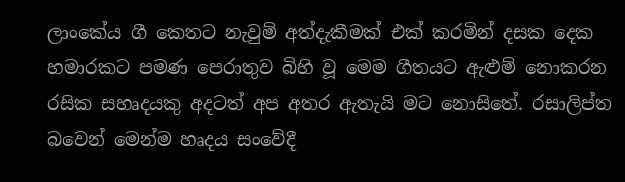ලාංකේය ගී කෙතට නැවුම් අත්දැකීමක් එක් කරමින් දසක දෙක හමාරකට පමණ පෙරාතුව බිහි වූ මෙම ගීතයට ඇළුම් නොකරන රසික සහෘදයකු අදටත් අප අතර ඇතැයි මට නොසිතේ. රසාලිප්ත බවෙන් මෙන්ම හෘදය සංවේදී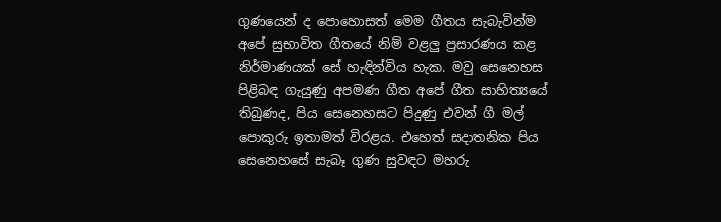ගුණයෙන් ද පොහොසත් මෙම ගීතය සැබැවින්ම අපේ සුභාවිත ගීතයේ නිම් වළලු ප්‍රසාරණය කළ නිර්මාණයක් සේ හැඳින්විය හැක. මවු සෙනෙහස පිළිබඳ ගැයුණු අපමණ ගීත අපේ ගීත සාහිත්‍යයේ තිබුණද, පිය සෙනෙහසට පිදුණු එවන් ගී මල් පොකුරු ඉතාමත් විරළය. එහෙත් සදාතනික පිය සෙනෙහසේ සැබෑ ගුණ සුවඳට මහරු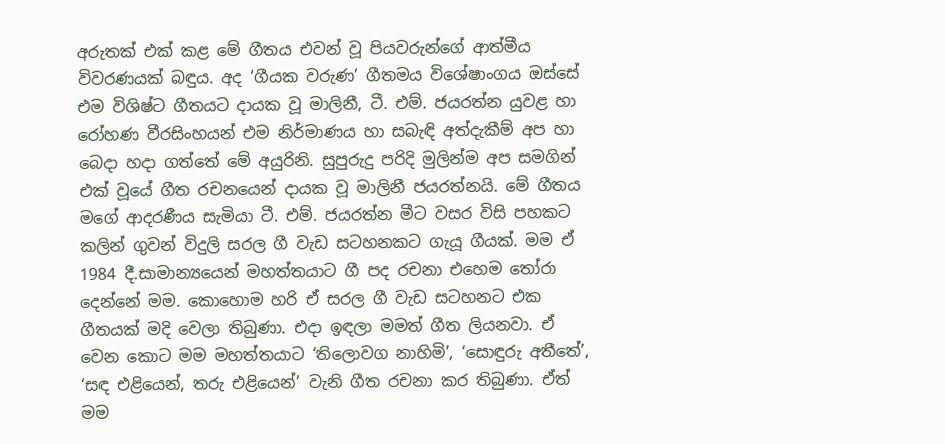අරුතක් එක් කළ මේ ගීතය එවන් වූ පියවරුන්ගේ ආත්මීය විවරණයක් බඳුය. අද ‘ගීයක වරුණ’ ගීතමය විශේෂාංගය ඔස්සේ එම විශිෂ්ට ගීතයට දායක වූ මාලිනී, ටී. එම්. ජයරත්න යුවළ හා රෝහණ වීරසිංහයන් එම නිර්මාණය හා සබැඳි අත්දැකීම් අප හා බෙදා හදා ගත්තේ මේ අයුරිනි. සුපුරුදු පරිදි මුලින්ම අප සමගින් එක් වූයේ ගීත රචනයෙන් දායක වූ මාලිනී ජයරත්නයි. මේ ගීතය මගේ ආදරණීය සැමියා ටී. එම්. ජයරත්න මීට වසර විසි පහකට කලින් ගුවන් විදුලි සරල ගී වැඩ සටහනකට ගැයූ ගීයක්. මම ඒ 1984 දී.සාමාන්‍යයෙන් මහත්තයාට ගී පද රචනා එහෙම තෝරා දෙන්නේ මම. කොහොම හරි ඒ සරල ගී වැඩ සටහනට එක ගීතයක් මදි වෙලා තිබුණා. එදා ඉඳලා මමත් ගීත ලියනවා. ඒ වෙන කොට මම මහත්තයාට ‘තිලොවග නාහිමි’, ‘සොඳුරු අතීතේ’, ‘සඳ එළියෙන්, තරු එළියෙන්’ වැනි ගීත රචනා කර තිබුණා. ඒත් මම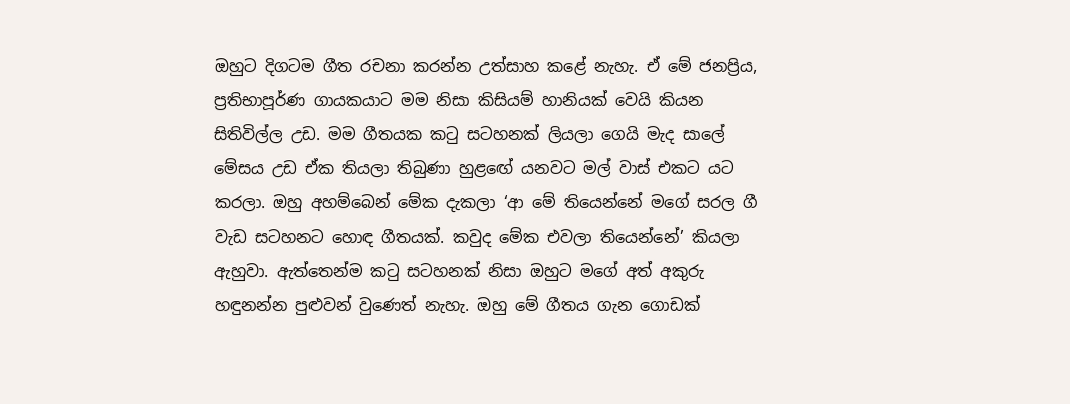ඔහුට දිගටම ගීත රචනා කරන්න උත්සාහ කළේ නැහැ. ඒ මේ ජනප්‍රිය, ප්‍රතිභාපූර්ණ ගායකයාට මම නිසා කිසියම් හානියක් වෙයි කියන සිතිවිල්ල උඩ. මම ගීතයක කටු සටහනක් ලියලා ගෙයි මැද සාලේ මේසය උඩ ඒක තියලා තිබුණා හුළඟේ යනවට මල් වාස් එකට යට කරලා. ඔහු අහම්බෙන් මේක දැකලා ‘ආ මේ තියෙන්නේ මගේ සරල ගී වැඩ සටහනට හොඳ ගීතයක්. කවුද මේක එවලා තියෙන්නේ’ කියලා ඇහුවා. ඇත්තෙන්ම කටු සටහනක් නිසා ඔහුට මගේ අත් අකුරු හඳුනන්න පුළුවන් වුණෙත් නැහැ. ඔහු මේ ගීතය ගැන ගොඩක්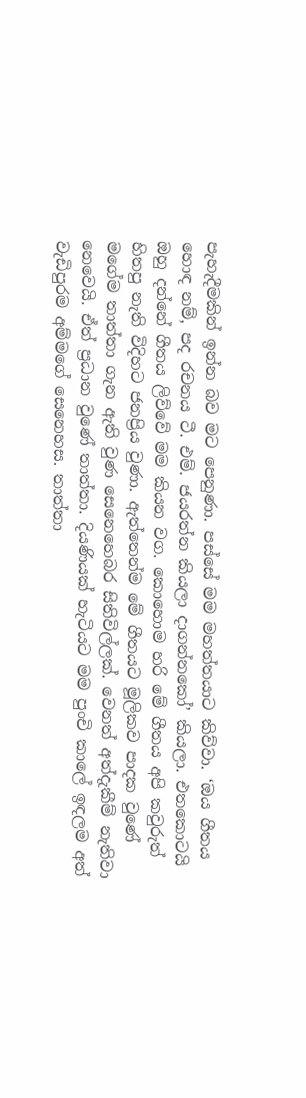පැහැදීමකින් ඉන්න බව මට පෙනුණා. පස්සේ මම මහත්තයාට කිව්වා. ‘ඔය ගීතය හොඳ නම්, පද රචනය ටී. එම්. ජයරත්න කියලා දාගන්නකෝ’ කියලා. එතකොටයි ඔහු දන්නේ ගීතය ලිව්වේ මම කියන වග. කොහොම හරි මේ ගීතය අපි කවුරුත් හිතපු නැති විදිහට ජනප්‍රිය වුණා. ඇත්තෙන්ම මේ ගීතයට මූලිකව පාදක වුණේ මගේම තාත්තා ගැන ඇති වුණ සෙනෙහෙබර සිතිවිල්ලක්. වෙනත් අත්දැකීම් නැතිවා නෙවෙයි. ඒත් ප්‍රධාන වුණේ තාත්තා. දියණියක් හැටියට මම පුංචි කාලේ ඉඳලම අත් වැඩිපුරම අම්මගේ සෙනෙහස. තාත්තා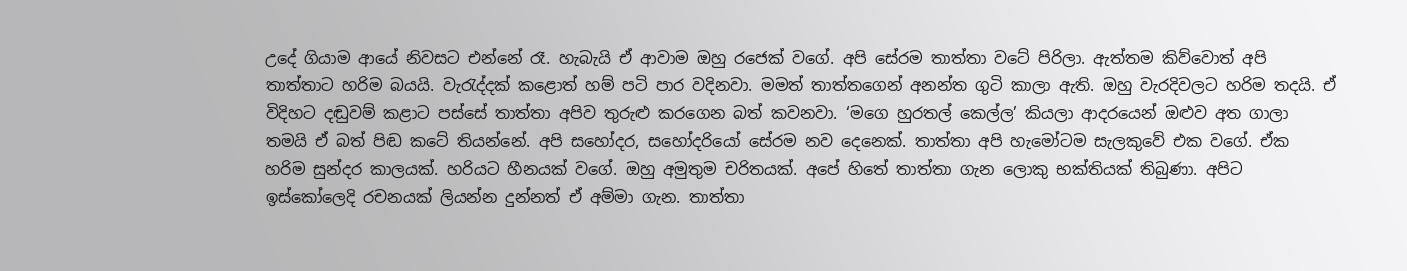උදේ ගියාම ආයේ නිවසට එන්නේ රෑ. හැබැයි ඒ ආවාම ඔහු රජෙක් වගේ. අපි සේරම තාත්තා වටේ පිරිලා. ඇත්තම කිව්වොත් අපි තාත්තාට හරිම බයයි. වැරැද්දක් කළොත් හම් පටි පාර වදිනවා. මමත් තාත්තගෙන් අනන්ත ගුටි කාලා ඇති. ඔහු වැරදිවලට හරිම තදයි. ඒ විදිහට දඬුවම් කළාට පස්සේ තාත්තා අපිව තුරුළු කරගෙන බත් කවනවා. ‘මගෙ හුරතල් කෙල්ල’ කියලා ආදරයෙන් ඔළුව අත ගාලා තමයි ඒ බත් පිඬ කටේ තියන්නේ. අපි සහෝදර, සහෝදරියෝ සේරම නව දෙනෙක්. තාත්තා අපි හැමෝටම සැලකුවේ එක වගේ. ඒක හරිම සුන්දර කාලයක්. හරියට හීනයක් වගේ. ඔහු අමුතුම චරිතයක්. අපේ හිතේ තාත්තා ගැන ලොකු භක්තියක් තිබුණා. අපිට ඉස්කෝලෙදි රචනයක් ලියන්න දුන්නත් ඒ අම්මා ගැන. තාත්තා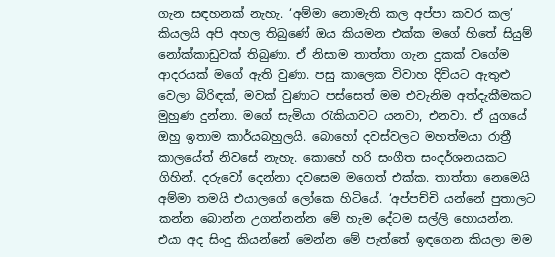ගැන සඳහනක් නැහැ. ‘අම්මා නොමැති කල අප්පා කවර කල’ කියලයි අපි අහල තිබුණේ ඔය කියමන එක්ක මගේ හිතේ සියුම් නෝක්කාඩුවක් තිබුණා. ඒ නිසාම තාත්තා ගැන දුකක් වගේම ආදරයක් මගේ ඇති වුණා. පසු කාලෙක විවාහ දිවියට ඇතුළු වෙලා බිරිඳක්, මවක් වුණාට පස්සෙත් මම එවැනිම අත්දැකීමකට මුහුණ දුන්නා. මගේ සැමියා රැකියාවට යනවා, එනවා. ඒ යුගයේ ඔහු ඉතාම කාර්යබහුලයි. බොහෝ දවස්වලට මහත්මයා රාත්‍රී කාලයේත් නිවසේ නැහැ. කොහේ හරි සංගීත සංදර්ශනයකට ගිහින්. දරුවෝ දෙන්නා දවසෙම මගෙත් එක්ක. තාත්තා නෙමෙයි අම්මා තමයි එයාලගේ ලෝකෙ හිටියේ. ‘අප්පච්චි යන්නේ පුතාලට කන්න බොන්න උගන්නන්න මේ හැම දේටම සල්ලි හොයන්න. එයා අද සිංදු කියන්නේ මෙන්න මේ පැත්තේ ඉඳගෙන කියලා මම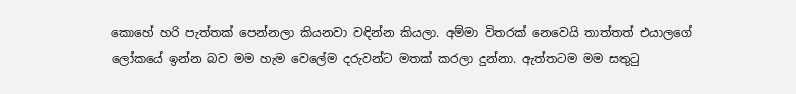කොහේ හරි පැත්තක් පෙන්නලා කියනවා වඳින්න කියලා. අම්මා විතරක් නෙවෙයි තාත්තත් එයාලගේ ලෝකයේ ඉන්න බව මම හැම වෙලේම දරුවන්ට මතක් කරලා දුන්නා. ඇත්තටම මම සතුටු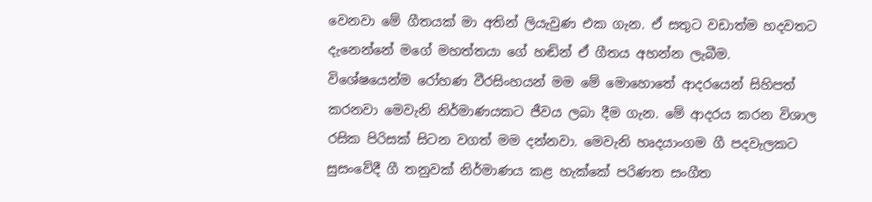වෙනවා මේ ගීතයක් මා අතින් ලියැවුණ එක ගැන. ඒ සතුට වඩාත්ම හදවතට දැනෙන්නේ මගේ මහත්තයා ගේ හඬින් ඒ ගීතය අහන්න ලැබීම. විශේෂයෙන්ම රෝහණ වීරසිංහයන් මම මේ මොහොතේ ආදරයෙන් සිහිපත් කරනවා මෙවැනි නිර්මාණයකට ජීවය ලබා දීම ගැන. මේ ආදරය කරන විශාල රසික පිරිසක් සිටන වගත් මම දන්නවා. මෙවැනි හෘදයාංගම ගී පදවැලකට සුසංවේදී ගී තනුවක් නිර්මාණය කළ හැක්කේ පරිණත සංගීත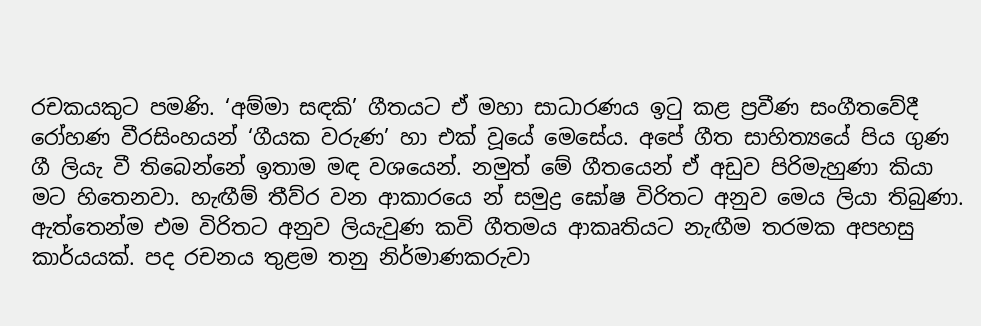රචකයකුට පමණි. ‘අම්මා සඳකි’ ගීතයට ඒ මහා සාධාරණය ඉටු කළ ප්‍රවීණ සංගීතවේදී රෝහණ වීරසිංහයන් ‘ගීයක වරුණ’ හා එක් වූයේ මෙසේය. අපේ ගීත සාහිත්‍යයේ පිය ගුණ ගී ලියැ වී තිබෙන්නේ ඉතාම මඳ වශයෙන්. නමුත් මේ ගීතයෙන් ඒ අඩුව පිරිමැහුණා කියා මට හිතෙනවා. හැඟීම් තීව්ර වන ආකාරයෙ න් සමුද්‍ර ඝෝෂ විරිතට අනුව මෙය ලියා තිබුණා. ඇත්තෙන්ම එම විරිතට අනුව ලියැවුණ කවි ගීතමය ආකෘතියට නැඟීම තරමක අපහසු කාර්යයක්. පද රචනය තුළම තනු නිර්මාණකරුවා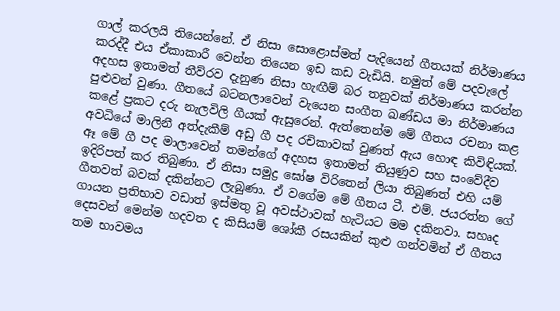ගාල් කරලයි තියෙන්නේ. ඒ නිසා සොළොස්මත් පැදියෙන් ගීතයක් නිර්මාණය කරද්දී එය ඒකාකාරී වෙන්න තියෙන ඉඩ කඩ වැඩියි. නමුත් මේ පදවැලේ අදහස ඉතාමත් තීව්රව දැනුණ නිසා හැඟීම් බර තනුවක් නිර්මාණය කරන්න පුළුවන් වුණා. ගීතයේ බටනලාවෙන් වැයෙන සංගීත ඛණ්ඩය මා නිර්මාණය කළේ ප්‍රකට දරු නැලවිලි ගීයක් ඇසුරෙන්. ඇත්තෙන්ම මේ ගීතය රචනා කළ අවධියේ මාලිනී අත්දැකීම් අඩු ගී පද රචිකාවක් වුණත් ඇය හොඳ කිවිඳියක්. ඈ මේ ගී පද මාලාවෙන් තමන්ගේ අදහස ඉතාමත් තියුණුව සහ සංවේදීව ඉදිරිපත් කර තිබුණා. ඒ නිසා සමුද්‍ර ඝෝෂ විරිතෙන් ලියා තිබුණත් එහි යම් ගීතවත් බවක් දකින්නට ලැබුණා. ඒ වගේම මේ ගීතය ටී. එම්. ජයරත්න ගේ ගායන ප්‍රතිභාව වඩාත් ඉස්මතු වූ අවස්ථාවක් හැටියට මම දකිනවා. සහෘද දෙසවන් මෙන්ම හදවත ද කිසියම් ශෝකී රසයකින් කුළු ගන්වමින් ඒ ගීතය තම භාවමය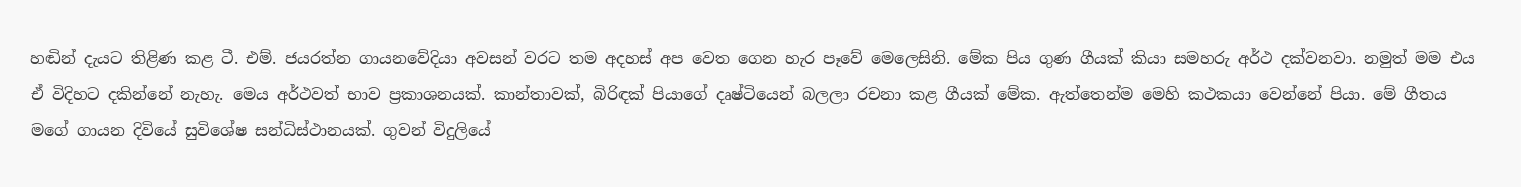හඬින් දැයට තිළිණ කළ ටී. එම්. ජයරත්න ගායනවේදියා අවසන් වරට තම අදහස් අප වෙත ගෙන හැර පෑවේ මෙලෙසිනි. මේක පිය ගුණ ගීයක් කියා සමහරු අර්ථ දක්වනවා. නමුත් මම එය ඒ විදිහට දකින්නේ නැහැ. මෙය අර්ථවත් භාව ප්‍රකාශනයක්. කාන්තාවක්, බිරිඳක් පියාගේ දෘෂ්ටියෙන් බලලා රචනා කළ ගීයක් මේක. ඇත්තෙන්ම මෙහි කථකයා වෙන්නේ පියා. මේ ගීතය මගේ ගායන දිවියේ සුවිශේෂ සන්ධිස්ථානයක්. ගුවන් විදුලියේ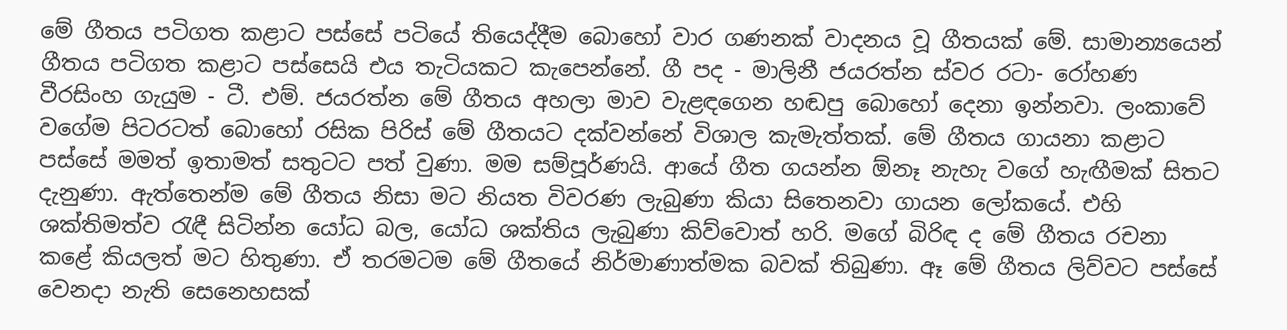මේ ගීතය පටිගත කළාට පස්සේ පටියේ තියෙද්දීම බොහෝ වාර ගණනක් වාදනය වූ ගීතයක් මේ. සාමාන්‍යයෙන් ගීතය පටිගත කළාට පස්සෙයි එය තැටියකට කැපෙන්නේ. ගී පද - මාලිනී ජයරත්න ස්වර රටා- රෝහණ වීරසිංහ ගැයුම - ටී. එම්. ජයරත්න මේ ගීතය අහලා මාව වැළඳගෙන හඬපු බොහෝ දෙනා ඉන්නවා. ලංකාවේ වගේම පිටරටත් බොහෝ රසික පිරිස් මේ ගීතයට දක්වන්නේ විශාල කැමැත්තක්. මේ ගීතය ගායනා කළාට පස්සේ මමත් ඉතාමත් සතුටට පත් වුණා. මම සම්පූර්ණයි. ආයේ ගීත ගයන්න ඕනෑ නැහැ වගේ හැඟීමක් සිතට දැනුණා. ඇත්තෙන්ම මේ ගීතය නිසා මට නියත විවරණ ලැබුණා කියා සිතෙනවා ගායන ලෝකයේ. එහි ශක්තිමත්ව රැඳී සිටින්න යෝධ බල, යෝධ ශක්තිය ලැබුණා කිව්වොත් හරි. මගේ බිරිඳ ද මේ ගීතය රචනා කළේ කියලත් මට හිතුණා. ඒ තරමටම මේ ගීතයේ නිර්මාණාත්මක බවක් තිබුණා. ඈ මේ ගීතය ලිව්වට පස්සේ වෙනදා නැති සෙනෙහසක්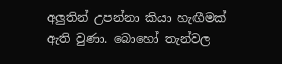අලුතින් උපන්නා කියා හැඟීමක් ඇති වුණා. බොහෝ තැන්වල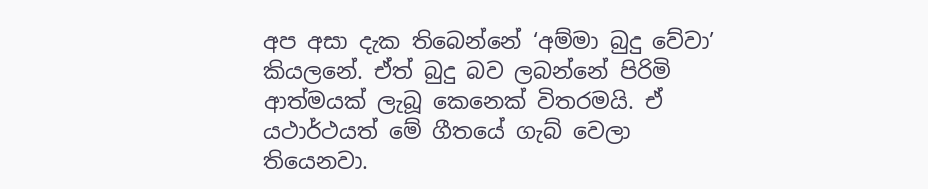අප අසා දැක තිබෙන්නේ ‘අම්මා බුදු වේවා’ කියලනේ. ඒත් බුදු බව ලබන්නේ පිරිමි ආත්මයක් ලැබූ කෙනෙක් විතරමයි. ඒ යථාර්ථයත් මේ ගීතයේ ගැබ් වෙලා තියෙනවා.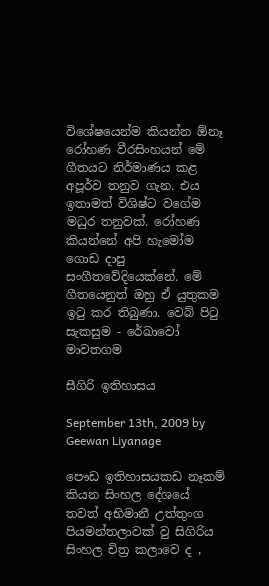විශේෂයෙන්ම කියන්න ඕනෑ රෝහණ වීරසිංහයන් මේ ගීතයට නිර්මාණය කළ අපූර්ව තනුව ගැන. එය ඉතාමත් විශිෂ්ට වගේම මධුර තනුවක්. රෝහණ කියන්නේ අපි හැමෝම ගොඩ දාපු සංගීතවේදියෙක්නේ. මේ ගීතයෙනුත් ඔහු ඒ යුතුකම ඉටු කර තිබුණා. වෙබ් පිටු සැකසුම - රේඛාවෝ මාවතගම

සීගිරි ඉතිහාසය

September 13th, 2009 by Geewan Liyanage

පෞඩ ඉතිහාසයකඩ නෑකම් කියන සිංහල දේශයේ තවත් අභිමානී උත්තුංග පියමන්තලාවක් වු සිගිරිය සිංහල චිත්‍ර කලාවෙ ද ,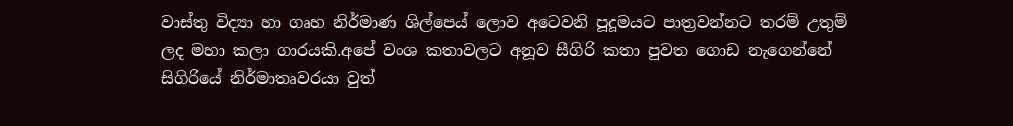වාස්තු විද්‍යා හා ගෘහ නිර්මාණ ශිල්පෙය් ලොව අටෙවනි පූදූමයට පාත්‍රවන්නට තරම් උතුම් ලද මහා කලා ගාරයකි.අපේ වංශ කතාවලට අනූව සීගිරි කතා පුවත ගොඩ නැගෙන්නේ සිගිරියේ නිර්මාතෘවරයා වුත්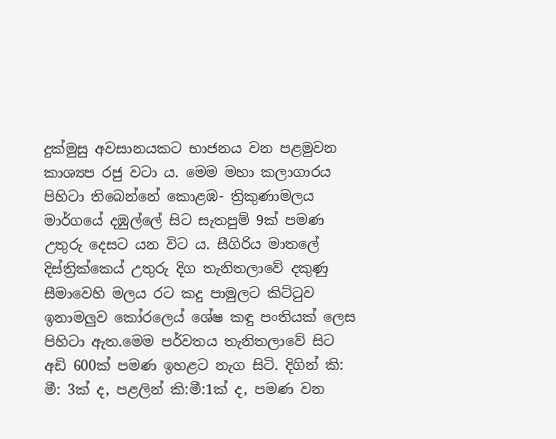දුක්මුසු අවසානයකට භාජනය වන පළමුවන කාශ්‍යප රජු වටා ය. මෙම මහා කලාගාරය පිහිටා තිබෙන්නේ කොළඹ- ත්‍රිකුණාමලය මාර්ගයේ දඹුල්ලේ සිට සැතපුම් 9ක් පමණ උතුරු දෙසට යන විට ය. සීගිරිය මාතලේ දිස්ත්‍රික්කෙය් උතුරු දිග තැනිතලාවේ දකුණු සීමාවෙහි මලය රට කදු පාමුලට කිට්ටුව ඉනාමලුව කෝරලෙය් ශේෂ කඳු පංතියක් ලෙස පිහිටා ඇත.මෙම පර්වතය තැනිතලාවේ සිට අඩි 600ක් පමණ ඉහළට නැග සිටි. දිගින් කි: මී: 3ක් ද, පළලින් කි:මී:1ක් ද, පමණ වන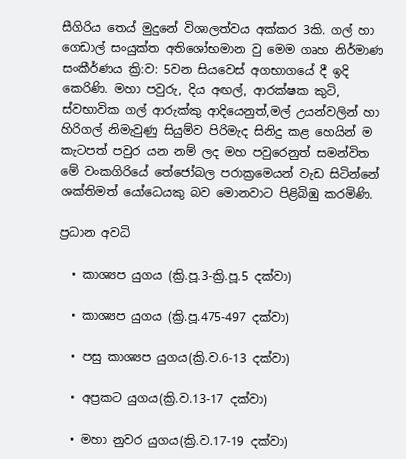සීගිරිය තෙය් මුදුනේ විශාලත්වය අක්කර 3කි. ගල් හා ගෙඩාල් සංයුක්ත අතිශෝභමාන වු මෙම ගෘහ නිර්මාණ සංකීර්ණය ක්‍රි:ව: 5වන සියවෙස් අගභාගයේ දී ඉදි කෙරිණි. මහා පවුරු, දිය අඟල්, ආරක්ෂක කුටි, ස්වභාවික ගල් ආරුක්කු ආදියෙනුත්,මල් උයන්වලින් හා හිරිගල් නිමැවුණු සියුම්ව පිරිමැද සිනිදු කළ හෙයින් ම කැටපත් පවුර යන නම් ලද මහ පවුරෙනුත් සමන්විත මේ වංකගිරියේ තේජෝබල පරාක්‍රමෙයන් වැඩ සිටින්නේ ශක්තිමත් යෝධෙයකු බව මොනවාට පිළිබිඹු කරමිණි.

ප්‍රධාන අවධි

  • කාශ්‍යප යුගය (ක්‍රි.පූ.3-ක්‍රි.පූ.5 දක්වා)

  • කාශ්‍යප යුගය (ක්‍රි.පූ.475-497 දක්වා)

  • පසු කාශ්‍යප යුගය(ක්‍රි.ව.6-13 දක්වා)

  • අප්‍රකට යුගය(ක්‍රි.ව.13-17 දක්වා)

  • මහා නුවර යුගය(ක්‍රි.ව.17-19 දක්වා)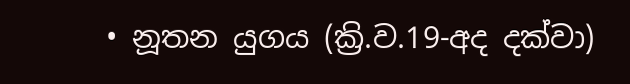• නූතන යුගය (ක්‍රි.ව.19-අද දක්වා)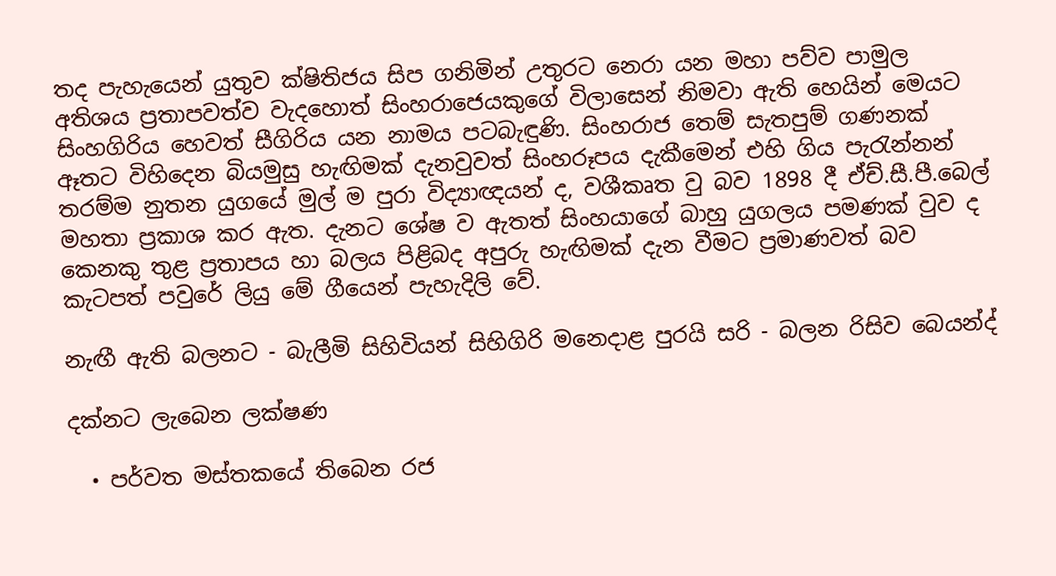තද පැහැයෙන් යුතුව ක්ෂිතිජය සිප ගනිමින් උතුරට නෙරා යන මහා පව්ව පාමුල අතිශය ප්‍රතාපවත්ව වැදහොත් සිංහරාජෙයකුගේ විලාසෙන් නිමවා ඇති හෙයින් මෙයට සිංහගිරිය හෙවත් සීගිරිය යන නාමය පටබැඳුණි. සිංහරාජ තෙම් සැතපුම් ගණනක් ඈතට විහිදෙන බියමුසු හැඟිමක් දැනවුවත් සිංහරූපය දැකීමෙන් එහි ගිය පැරැන්නන් තරම්ම නුතන යුගයේ මුල් ම පුරා විද්‍යාඥයන් ද, වශීකෘත වු බව 1898 දී ඒච්.සී.පී.බෙල් මහතා ප්‍රකාශ කර ඇත. දැනට ශේෂ ව ඇතත් සිංහයාගේ බාහු යුගලය පමණක් වුව ද කෙනකු තුළ ප්‍රතාපය හා බලය පිළිබද අපුරු හැඟිමක් දැන වීමට ප්‍රමාණවත් බව කැටපත් පවුරේ ලියු මේ ගීයෙන් පැහැදිලි වේ.

නැඟී ඇති බලනට - බැලීමි සිහිවියන් සිහිගිරි මනෙදාළ පුරයි සරි - බලන රිසිව බෙයන්ද්

දක්නට ලැබෙන ලක්ෂණ

  • පර්වත මස්තකයේ තිබෙන රජ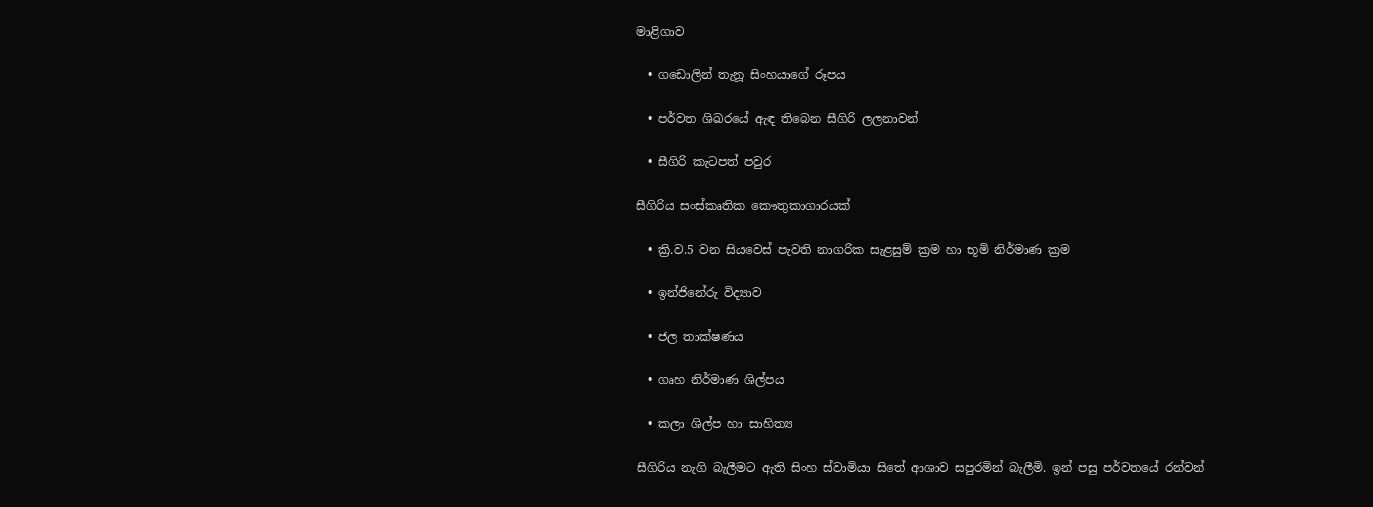මාළිගාව

  • ගඩොලින් තැනූ සිංහයාගේ රූපය

  • පර්වත ශිඛරයේ ඇඳ තිබෙන සීගිරි ලලනාවන්

  • සීගිරි කැටපත් පවුර

සීගිරිය සංස්කෘතික කෞතුකාගාරයක්

  • ක්‍රි.ව.5 වන සියවෙස් පැවති නාගරික සැළසුම් ක්‍රම හා භූමි නිර්මාණ ක්‍රම

  • ඉන්ජිනේරු විද්‍යාව

  • ජල තාක්ෂණය

  • ගෘහ නිර්මාණ ශිල්පය

  • කලා ශිල්ප හා සාහිත්‍ය

සීගිරිය නැගි බැලීමට ඇති සිංහ ස්වාමියා සිතේ ආශාව සපුරමින් බැලීමි. ඉන් පසු පර්වතයේ රන්වන්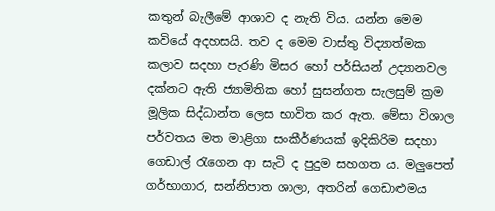කතුන් බැලීමේ ආශාව ද නැති විය. යන්න මෙම කවියේ අදහසයි. තව ද මෙම වාස්තු විද්‍යාත්මක කලාව සදහා පැරණි මිසර හෝ පර්සියන් උද්‍යානවල දක්නට ඇති ජ්‍යාමිතික හෝ සුසන්ගත සැලසුම් ක්‍රම මූලික සිද්ධාන්ත ලෙස භාවිත කර ඇත. මේසා විශාල පර්වතය මත මාළිගා සංකීර්ණයක් ඉදිකිරිම සදහා ගෙඩාල් රැගෙන ආ සැටි ද පුදුම සහගත ය. මලුපෙත් ගර්භාගාර, සන්නිපාත ශාලා, අතරින් ගෙඩාළුමය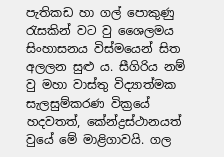පැතිකඩ හා ගල් පොකුණු රැසකින් වට වු ශෛලමය සිංහාසනය විස්මයෙන් සිත අලලන සුළු ය. සීගිරිය නම් වු මහා වාස්තු විද්‍යාත්මක සැලසුම්කරණ වික්‍රයේ හදවතත්, කේන්ද්‍රස්ථානයත් වුයේ මේ මාළිගාවයි. ගල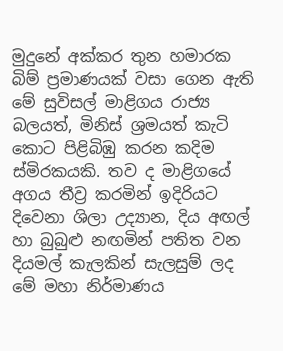මුදුනේ අක්කර තුන හමාරක බිම් ප්‍රමාණයක් වසා ගෙන ඇති මේ සුවිසල් මාළිගය රාජ්‍ය බලයත්, මිනිස් ශ්‍රමයත් කැටි කොට පිළිබිඹු කරන කදිම ස්මිරකයකි. තව ද මාළිගයේ අගය තීව්‍ර කරමින් ඉදිරියට දිවෙනා ශිලා උද්‍යාන, දිය අඟල් හා බුබුළු නඟමින් පතිත වන දියමල් කැලකින් සැලසුම් ලද මේ මහා නිර්මාණය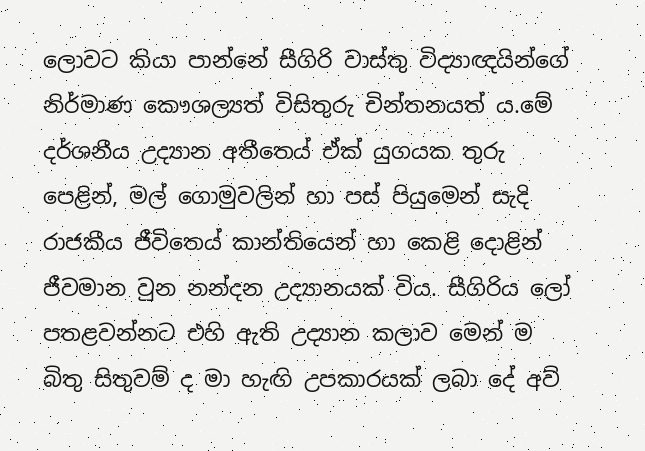ලොවට කියා පාන්නේ සීගිරි වාස්තු විද්‍යාඥයින්ගේ නිර්මාණ කෞශල්‍යත් විසිතුරු චින්තනයත් ය.මේ දර්ශනීය උද්‍යාන අතීතෙය් ඒක් යුගයක තුරු පෙළින්, මල් ගොමුවලින් හා පස් පියුමෙන් සැදි රාජකීය ජීවිතෙය් කාන්තියෙන් හා කෙළි දොළින් ජීවමාන වුන නන්දන උද්‍යානයක් විය. සීගිරිය ලෝ පතළවන්නට එහි ඇති උද්‍යාන කලාව මෙන් ම බිතු සිතුවම් ද මා හැඟි උපකාරයක් ලබා දේ අව්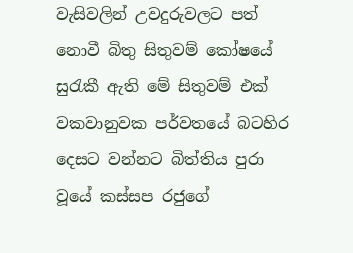වැසිවලින් උවදුරුවලට පත් නොවී බිතු සිතුවම් කෝෂයේ සුරැකී ඇති මේ සිතුවම් එක් වකවානුවක පර්වතයේ බටහිර දෙසට වන්නට බිත්තිය පුරා වූයේ කස්සප රජුගේ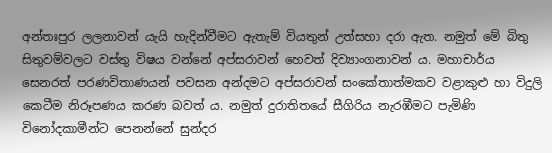අන්තඃපුර ලලනාවන් යැයි හැදින්වීමට ඇතැම් වියතුන් උත්සහා දරා ඇත. නමුත් මේ බිතු සිතුවම්වලට වස්තු විෂය වන්නේ අප්සරාවන් හෙවත් දිව්‍යාංගනාවන් ය. මහාචාර්ය සෙනරත් පරණවිතාණයන් පවසන අන්දමට අප්සරාවන් සංකේතාත්මකව වළාකුළු හා විදුලි කෙටීම නිරූපණය කරණ බවත් ය. නමුත් දුරාතිතයේ සීගිරිය නැරඹීමට පැමිණි විනෝදකාමීන්ට පෙනන්නේ සුන්දර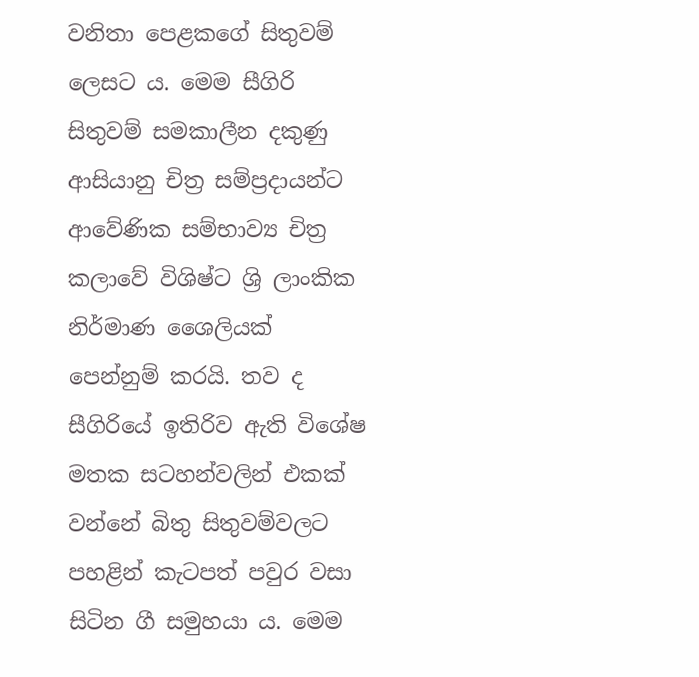වනිතා පෙළකගේ සිතුවම් ලෙසට ය. මෙම සීගිරි සිතුවම් සමකාලීන දකුණු ආසියානු චිත්‍ර සම්ප්‍රදායන්ට ආවේණික සම්භාව්‍ය චිත්‍ර කලාවේ විශිෂ්ට ශ්‍රි ලාංකික නිර්මාණ ශෛලියක් පෙන්නුම් කරයි. තව ද සීගිරියේ ඉතිරිව ඇති විශේෂ මතක සටහන්වලින් එකක් වන්නේ බිතු සිතුවම්වලට පහළින් කැටපත් පවුර වසා සිටින ගී සමුහයා ය. මෙම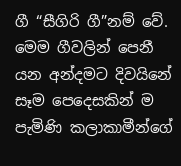ගී “සීගිරි ගී”නම් වේ. මෙම ගීවලින් පෙනී යන අන්දමට දිවයිනේ සෑම පෙදෙසකින් ම පැමිණි කලාකාමීන්ගේ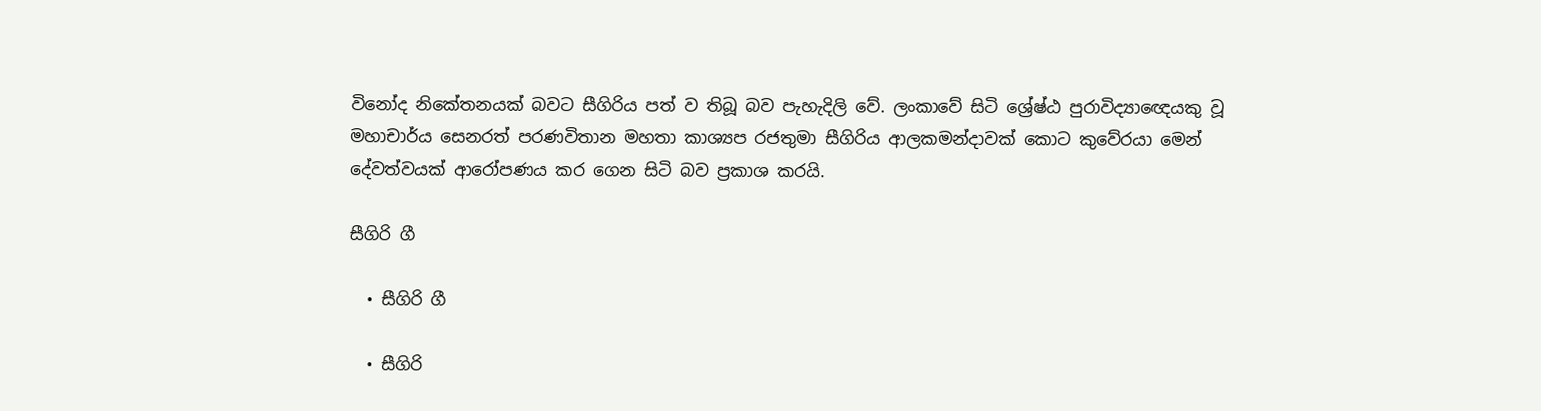විනෝද නිකේතනයක් බවට සීගිරිය පත් ව තිබූ බව පැහැදිලි වේ. ලංකාවේ සිටි ශ්‍රේෂ්ඨ පුරාවිද්‍යාඥෙයකු වූ මහාචාර්ය සෙනරත් පරණවිතාන මහතා කාශ්‍යප රජතුමා සීගිරිය ආලකමන්දාවක් කොට කුවේරයා මෙන් දේවත්වයක් ආරෝපණය කර ගෙන සිටි බව ප්‍රකාශ කරයි.

සීගිරි ගී

  • සීගිරි ගී

  • සීගිරි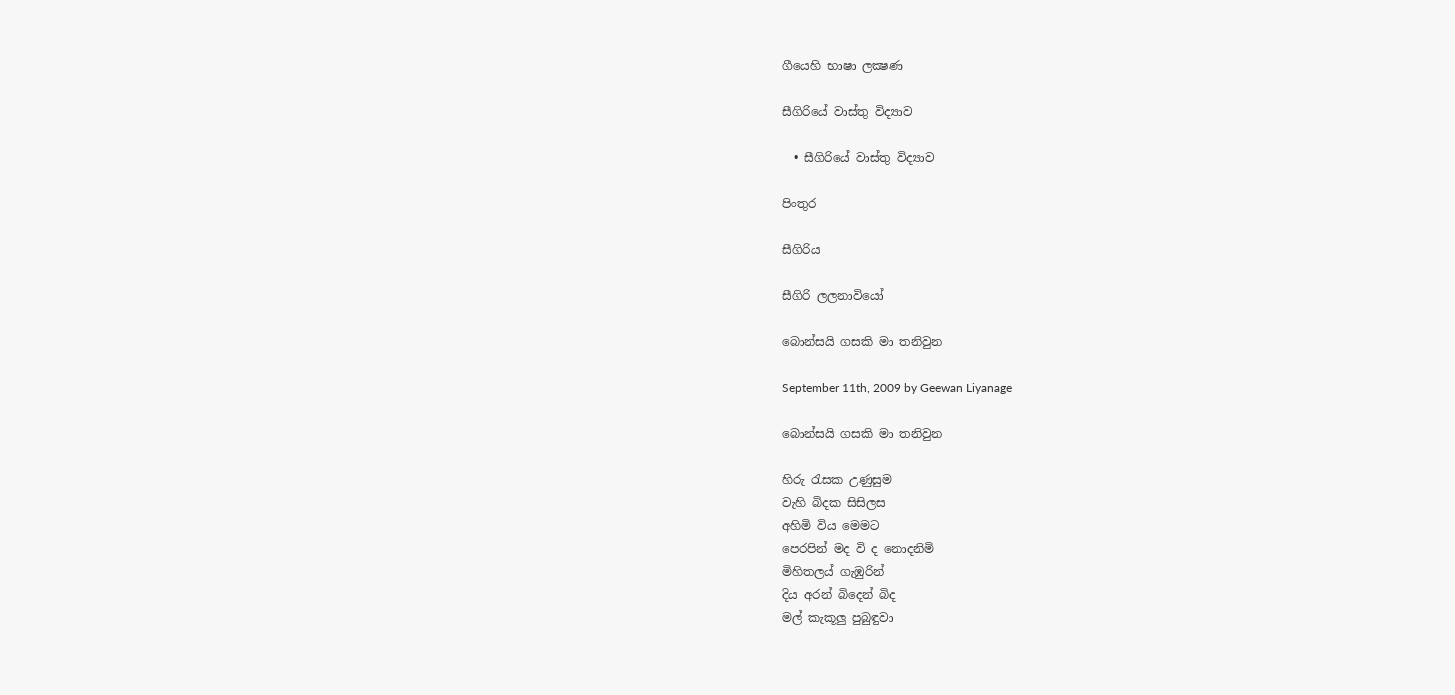ගීයෙහි භාෂා ලක්‍ෂණ

සීගිරියේ වාස්තු විද්‍යාව

  • සීගිරියේ වාස්තු විද්‍යාව

පිංතුර

සීගිරිය

සීගිරි ලලනාවියෝ

බොන්සයි ගසකි මා තනිවුන

September 11th, 2009 by Geewan Liyanage

බොන්සයි ගසකි මා තනිවුන

හිරු රැසක උණුසුම
වැහි බිදක සිසිලස
අහිමි විය මෙමට
පෙරපින් මද වි ද නොදනිමි
මිහිතලය් ගැඹුරින්
දිය අරන් බිදෙන් බිද
මල් කැකූලු පුබුඳුවා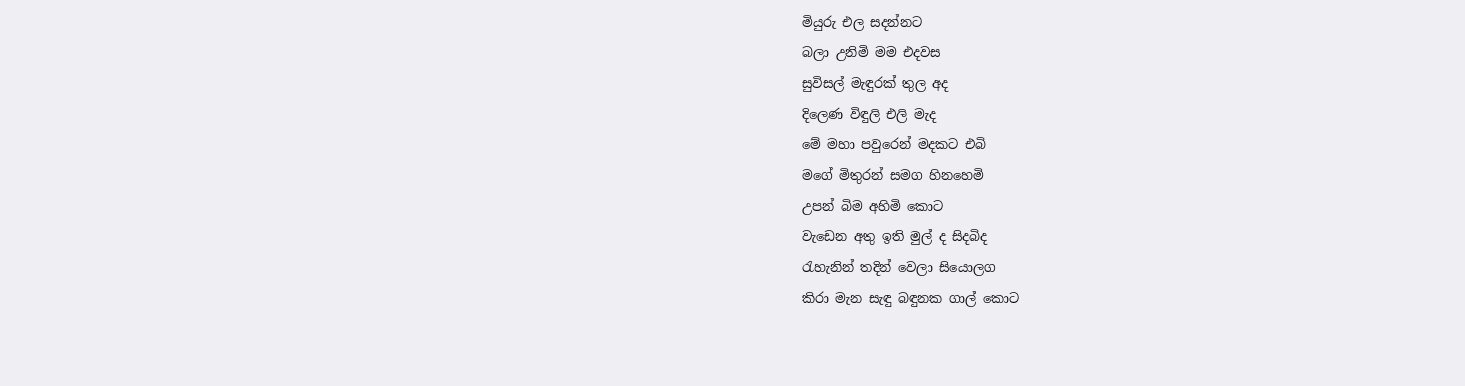මියුරු එල සදන්නට
බලා උනිමි මම එදවස
සුවිසල් මැඳුරක් තුල අද
දිලෙණ විඳුලි එලි මැද
මේ මහා පවුරෙන් මදකට එබි
මගේ මිතුරන් සමග හිනහෙමි
උපන් බිම අහිමි කොට
වැඩෙන අතු ඉති මුල් ද සිදබිද
රැහැනින් තදින් වෙලා සියොලග
කිරා මැන සැඳු බඳුනක ගාල් කොට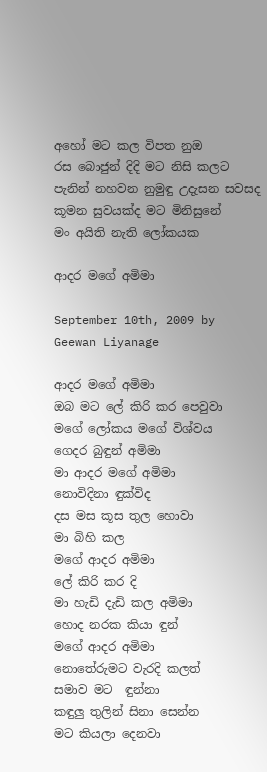අහෝ මට කල විපත නුඔ
රස බොජුන් දිදි මට නිසි කලට
පැනින් නහවන නුමුඳු උදැසන සවසද
කූමන සුවයක්ද මට මිනිසුනේ
මං අයිති නැති ලෝකයක

ආදර මගේ අමිමා

September 10th, 2009 by Geewan Liyanage

ආදර මගේ අමිමා
ඔ‍බ මට ලේ කිරි කර පෙවුවා
මගේ ලෝකය ‍මගේ විශ්වය
ගෙදර බුඳුන් අමිමා
මා ආදර මගේ අමිමා
නොවිදිනා ඳුක්විද
දස මස කූස තුල හොවා
මා බිහි කල
මගේ ආදර අමිමා
ලේ කිරි කර දි
මා හැඩි දැඩි කල අමිමා
හොද නරක කියා ඳුන්
මගේ ආදර අමිමා
නොතේරුමට වැරදි කලත්
සමාව මට  ඳුන්නා
කඳුලු තුලින් සිනා සෙන්න
මට කියලා දෙනවා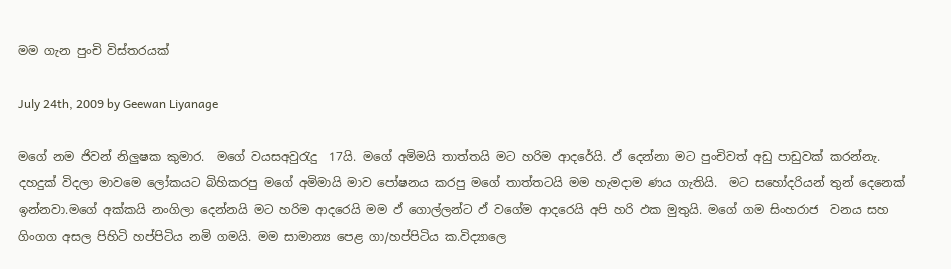මම ගැන පුංචි විස්තරයක්

July 24th, 2009 by Geewan Liyanage

මගේ නම ජිවන් නිලුෂක කුමාර.  මගේ වයසඅවුරැදු  17යි. මගේ අමිමයි තාත්තයි මට හරිම ආදරේයි. ඵ් දෙන්නා මට පුංචිවත් අඩු පාඩුවක් කරන්නැ. දහදුක් විදලා මාවමෙ ලෝකයට බිහිකරපු මගේ අමිමායි මාව පෝෂනය කරපු මගේ තාත්තටයි මම හැමදාම ණය ගැතියි.  මට සහෝදරියන් තුන් දෙනෙක් ඉන්නවා.මගේ අක්කයි නංගිලා දෙන්නයි මට හරිම ආදරෙයි මම ඵ් ගොල්ලන්ට ඵ් වගේම ආදරෙයි අපි හරි ඵක මුතුයි. මගේ ගම සිංහරාජ  වනය සහ ගිංගග අසල පිහිටි හප්පිටිය නමි ගමයි. මම සාමාන්‍ය පෙළ ගා/හප්පිටිය ක.විද්‍යාල‍ෙ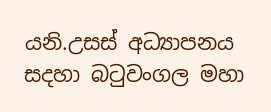යනි.උසස් අධ්‍යාපනය සදහා බටුවංගල මහා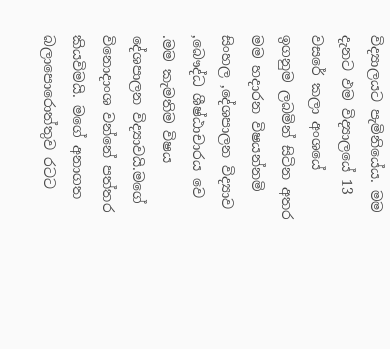විද්‍යාලයට පැමිනියේය. මම දැනට ඵම විද්‍යාලයේ 13 වස‍රේ කලා අංශයේ ඉගනුම ලබමින් සිටින අතර මම හදාරන විෂයන්නමි සිංහල ‚දේශපාලන විද්‍යාව ‚බෞද්ධ ශීෂ්ඨාචාරය වෙ .මම කැමතිම විෂය දේශපාලන විද්‍යාවයි.මගේ විනොදාංශ වන්නේ පත්තර කියවිමයි. මගේ අනාගත බලා‍පො‍‍රොත්තුව රටට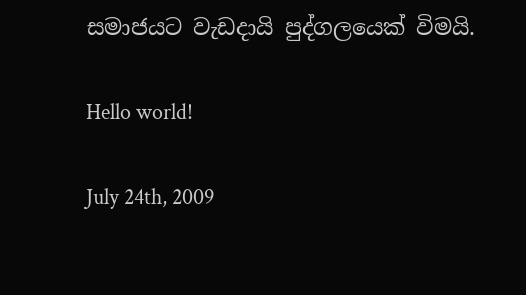සමාජයට වැඩදායි පුද්ගලයෙක් විමයි.

Hello world!

July 24th, 2009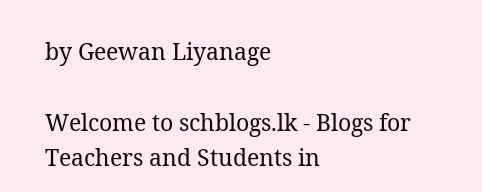by Geewan Liyanage

Welcome to schblogs.lk - Blogs for Teachers and Students in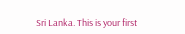Sri Lanka. This is your first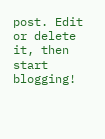post. Edit or delete it, then start blogging!